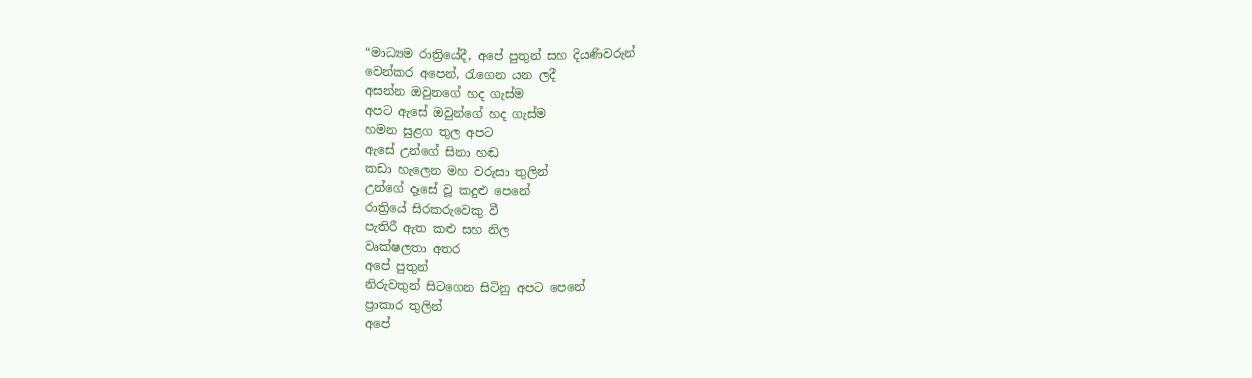“මාධ්‍යම රාත්‍රියේදී, අපේ පුතුන් සහ දියණිවරුන්
වෙන්කර අපෙන්, රැගෙන යන ලදී
අසන්න ඔවුනගේ හද ගැස්ම
අපට ඇසේ ඔවුන්ගේ හද ගැස්ම
හමන සුළග තුල අපට
ඇසේ උන්ගේ සිනා හඬ
කඩා හැලෙන මහ වරුසා තුලින්
උන්ගේ දෑසේ වූ කදුළු පෙනේ
රාත්‍රියේ සිරකරුවෙකු වී
පැතිරී ඇත කළු සහ නිල
වෘක්ෂලතා අතර
අපේ පුතුන්
නිරුවතුන් සිටගෙන සිටිනු අපට පෙනේ
ප්‍රාකාර තුලින්
අපේ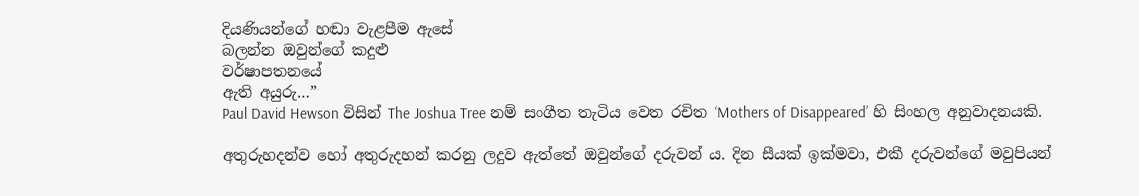දියණියන්ගේ හඬා වැළපීම ඇසේ
බලන්න ඔවුන්ගේ කදුළු
වර්ෂාපතනයේ
ඇති අයුරු…”
Paul David Hewson විසින් The Joshua Tree නම් සංගීත තැටිය වෙත රචිත ‘Mothers of Disappeared’ හි සිංහල අනුවාදනයකි.

අතුරුහදන්ව හෝ අතුරුදහන් කරනු ලදුව ඇත්තේ ඔවුන්ගේ දරුවන් ය. දින සීයක් ඉක්මවා, එකී දරුවන්ගේ මවුපියන්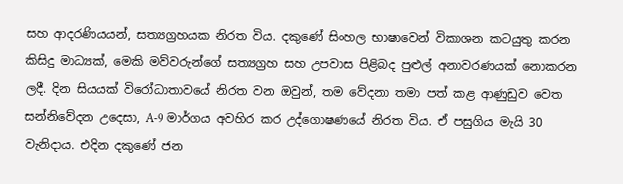සහ ආදරණියයන්, සත්‍යග්‍රහයක නිරත විය. දකුණේ සිංහල භාෂාවෙන් විකාශන කටයුතු කරන කිසිදු මාධ්‍යක්, මෙකි මව්වරුන්ගේ සත්‍යග්‍රහ සහ උපවාස පිළිබද පුළුල් අනාවරණයක් නොකරන ලදී. දින සියයක් විරෝධාතාවයේ නිරත වන ඔවුන්, තම වේදනා තමා පත් කළ ආණුඩුව වෙත සන්නිවේදන උදෙසා, A-9 මාර්ගය අවහිර කර උද්ගොෂණයේ නිරත විය. ඒ පසුගිය මැයි 30 වැනිදාය. එදින දකුණේ ජන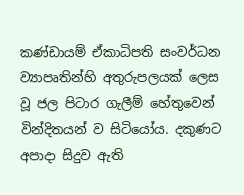කණ්ඩායම් ඒකාධිපති සංවර්ධන ව්‍යාපෘතින්හි අතුරුපලයක් ලෙස වූ ජල පිටාර ගැලීම් හේතුවෙන් වින්දිතයන් ව සිටියෝය. දකුණට අපාදා සිදුව ඇති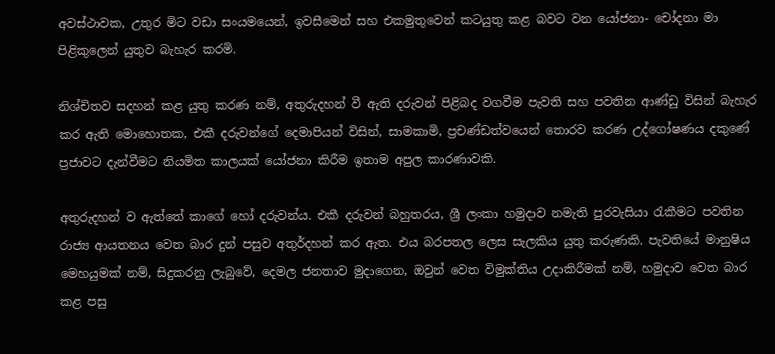අවස්ථාවක, උතුර මිට වඩා සංයමයෙන්, ඉවසීමෙන් සහ එකමුතුවෙන් කටයුතු කළ බවට වන යෝජනා- චෝදනා මා පිළිකුලෙන් යුතුව බැහැර කරමි.

නිශ්චිතව සදහන් කළ යුතු කරණ නම්, අතුරුදහන් වී ඇති දරුවන් පිළිබද වගවීම පැවති සහ පවතින ආණ්ඩු විසින් බැහැර කර ඇති මොහොතක, එකී දරුවන්ගේ දෙමාපියන් විසින්, සාමකාමි, ප්‍රචණ්ඩත්වයෙන් තොරව කරණ උද්ගෝෂණය දකුණේ ප්‍රජාවට දැන්වීමට නියමිත කාලයක් යෝජනා කිරීම ඉතාම අපුල කාරණාවකි.

අතුරුදහන් ව ඇත්තේ කාගේ හෝ දරුවන්ය. එකී දරුවන් බහුතරය, ශ්‍රී ලංකා හමුදාව නමැති පුරවැසියා රැකීමට පවතින රාජ්‍ය ආයතනය වෙත බාර දුන් පසුව අතුර්දහන් කර ඇත. එය බරපතල ලෙස සැලකිය යුතු කරුණකි. පැවතියේ මානුෂිය මෙහයුමක් නම්, සිදුකරනු ලැබුවේ, දෙමල ජනතාව මුදාගෙන, ඔවුන් වෙත විමුක්තිය උදාකිරීමක් නම්, හමුදාව වෙත බාර කළ පසු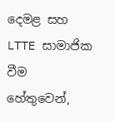දෙමළ සහ LTTE සාමාජික වීම හේතුවෙන්,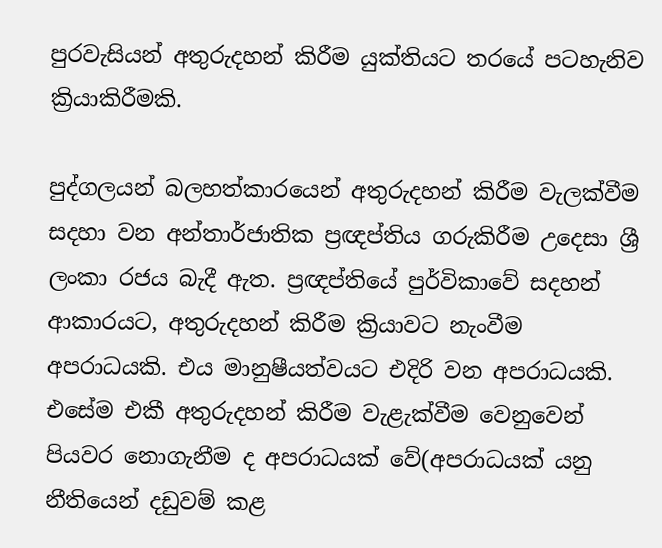පුරවැසියන් අතුරුදහන් කිරීම යුක්තියට තරයේ පටහැනිව ක්‍රියාකිරීමකි.

පුද්ගලයන් බලහත්කාරයෙන් අතුරුදහන් කිරීම වැලක්වීම සදහා වන අන්තාර්ජාතික ප්‍රඥප්තිය ගරුකිරීම උදෙසා ශ්‍රී ලංකා රජය බැදී ඇත. ප්‍රඥප්තියේ පුර්විකාවේ සදහන් ආකාරයට, අතුරුදහන් කිරීම ක්‍රියාවට නැංවීම අපරාධයකි. එය මානුෂීයත්වයට එදිරි වන අපරාධයකි. එසේම එකී අතුරුදහන් කිරීම වැළැක්වීම වෙනුවෙන් පියවර නොගැනීම ද අපරාධයක් වේ(අපරාධයක් යනු නීතියෙන් දඩුවම් කළ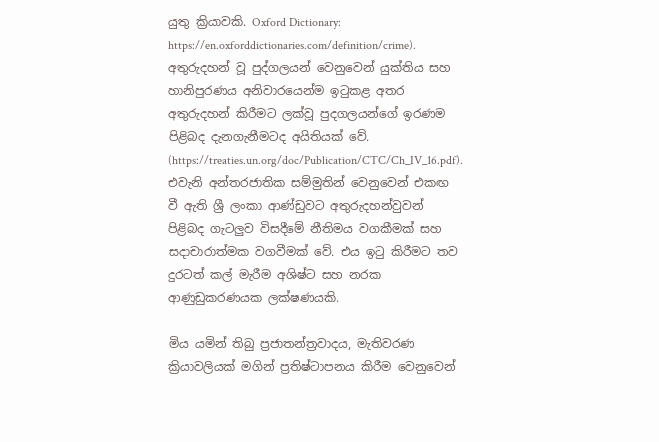යුතු ක්‍රියාවකි. Oxford Dictionary: https://en.oxforddictionaries.com/definition/crime). අතුරුදහන් වූ පුද්ගලයන් වෙනුවෙන් යුක්තිය සහ හානිපුරණය අනිවාරයෙන්ම ඉටුකළ අතර අතුරුදහන් කිරීමට ලක්වූ පුදගලයන්ගේ ඉරණම පිළිබද දැනගැනීමටද අයිතියක් වේ. (https://treaties.un.org/doc/Publication/CTC/Ch_IV_16.pdf). එවැනි අන්තරජාතික සම්මුතින් වෙනුවෙන් එකඟ වී ඇති ශ්‍රී ලංකා ආණ්ඩුවට අතුරුදහන්වුවන් පිළිබද ගැටලුව විසදීමේ නීතිමය වගකීමක් සහ සදාචාරාත්මක වගවීමක් වේ. එය ඉටු කිරීමට තව දුරටත් කල් මැරීම අශිෂ්ට සහ නරක ආණුඩුකරණයක ලක්ෂණයකි.

මිය යමින් තිබු ප්‍රජාතන්ත්‍රවාදය, මැතිවරණ ක්‍රියාවලියක් මගින් ප්‍රතිෂ්ටාපනය කිරීම වෙනුවෙන්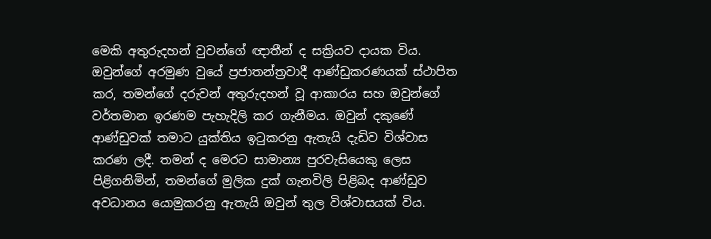මෙකි අතුරුදහන් වුවන්ගේ ඥාතීන් ද සක්‍රියව දායක විය. ඔවුන්ගේ අරමුණ වුයේ ප්‍රජාතන්ත්‍රවාදී ආණ්ඩුකරණයක් ස්ථාපිත කර, තමන්ගේ දරුවන් අතුරුදහන් වූ ආකාරය සහ ඔවුන්ගේ වර්තමාන ඉරණම පැහැදිලි කර ගැනීමය. ඔවුන් දකුණේ ආණ්ඩුවක් තමාට යුක්තිය ඉටුකරනු ඇතැයි දැඩිව විශ්වාස කරණ ලදී. තමන් ද මෙරට සාමාන්‍ය පුරවැසියෙකු ලෙස පිළිගනිමින්, තමන්ගේ මුලික දුක් ගැනවිලි පිළිබද ආණ්ඩුව අවධානය යොමුකරනු ඇතැයි ඔවුන් තුල විශ්වාසයක් විය.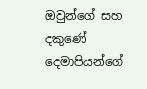ඔවුන්ගේ සහ දකුණේ දෙමාපියන්ගේ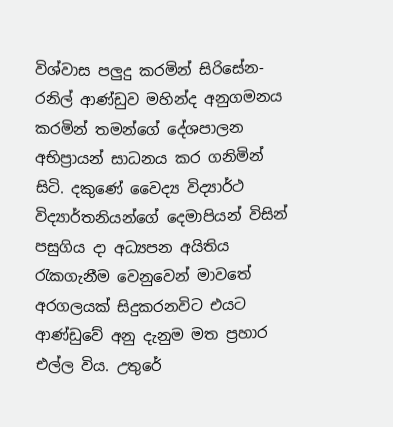විශ්වාස පලුදු කරමින් සිරිසේන- රනිල් ආණ්ඩුව මහින්ද අනුගමනය කරමින් තමන්ගේ දේශපාලන අභිප්‍රායන් සාධනය කර ගනිමින් සිටි. දකුණේ වෛද්‍ය විද්‍යාර්ථ විද්‍යාර්තනියන්ගේ දෙමාපියන් විසින් පසුගිය දා අධ්‍යපන අයිතිය රැකගැනීම වෙනුවෙන් මාවතේ අරගලයක් සිදුකරනවිට එයට ආණ්ඩුවේ අනු දැනුම මත ප්‍රහාර එල්ල විය. උතුරේ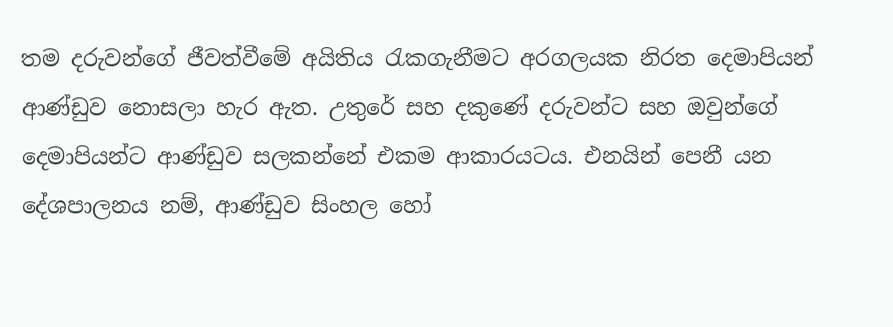තම දරුවන්ගේ ජීවත්වීමේ අයිතිය රැකගැනීමට අරගලයක නිරත දෙමාපියන් ආණ්ඩුව නොසලා හැර ඇත. උතුරේ සහ දකුණේ දරුවන්ට සහ ඔවුන්ගේ දෙමාපියන්ට ආණ්ඩුව සලකන්නේ එකම ආකාරයටය. එනයින් පෙනී යන දේශපාලනය නම්, ආණ්ඩුව සිංහල හෝ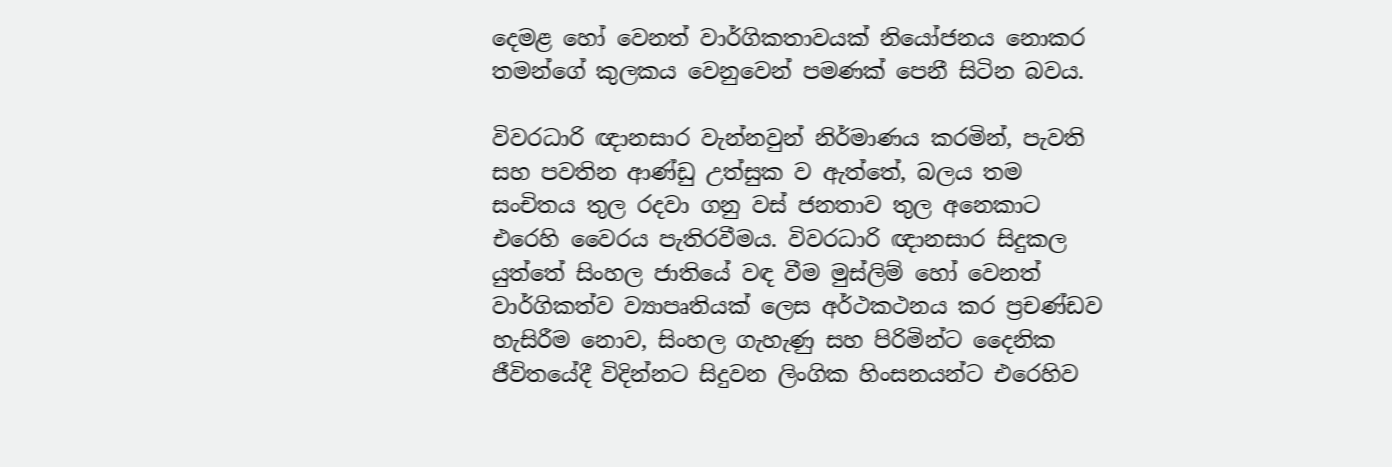දෙමළ හෝ වෙනත් වාර්ගිකතාවයක් නියෝජනය නොකර තමන්ගේ කුලකය වෙනුවෙන් පමණක් පෙනී සිටින බවය.

විවරධාරි ඥානසාර වැන්නවුන් නිර්මාණය කරමින්, පැවති සහ පවතින ආණ්ඩු උත්සුක ව ඇත්තේ, බලය තම සංචිතය තුල රදවා ගනු වස් ජනතාව තුල අනෙකාට එරෙහි වෛරය පැතිරවීමය. විවරධාරි ඥානසාර සිදුකල යුත්තේ සිංහල ජාතියේ වඳ වීම මුස්ලිම් හෝ වෙනත් වාර්ගිකත්ව ව්‍යාපෘතියක් ලෙස අර්ථකථනය කර ප්‍රචණ්ඩව හැසිරීම නොව, සිංහල ගැහැණු සහ පිරිමින්ට දෛනික ජීවිතයේදී විදින්නට සිදුවන ලිංගික හිංසනයන්ට එරෙහිව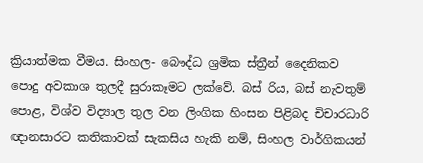ක්‍රියාත්මක වීමය. සිංහල- බෞද්ධ ශ්‍රමික ස්ත්‍රීන් දෛනිකව පොදු අවකාශ තුලදී සුරාකෑමට ලක්වේ. බස් රිය, බස් නැවතුම් පොළ, විශ්ව විද්‍යාල තුල වන ලිංගික හිංසන පිළිබද චිචාරධාරි ඥානසාරට කතිකාවක් සැකසිය හැකි නම්, සිංහල වාර්ගිකයන්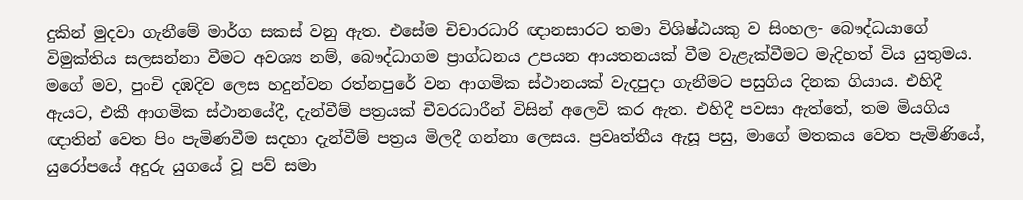දුකින් මුදවා ගැනීමේ මාර්ග සකස් වනු ඇත. එසේම චිචාරධාරි ඥානසාරට තමා විශිෂ්ඨයකු ව සිංහල- බෞද්ධයාගේ විමුක්තිය සලසන්නා වීමට අවශ්‍ය නම්, බෞද්ධාගම ප්‍රාග්ධනය උපයන ආයතනයක් වීම වැළැක්වීමට මැදිහත් විය යුතුමය. මගේ මව, පුංචි දඹදිව ලෙස හදුන්වන රත්නපුරේ වන ආගමික ස්ථානයක් වැදපුදා ගැනීමට පසුගිය දිනක ගියාය. එහිදී ඇයට, එකී ආගමික ස්ථානයේදී, දැන්වීම් පත්‍රයක් චීවරධාරීන් විසින් අලෙවි කර ඇත. එහිදී පවසා ඇත්තේ, තම මියගිය ඥාතින් වෙත පිං පැමිණවීම සදහා දැන්වීම් පත්‍රය මිලදී ගන්නා ලෙසය. ප්‍රවෘත්තීය ඇසූ පසු, මාගේ මතකය වෙත පැමිණියේ, යුරෝපයේ අදුරු යුගයේ වූ පව් සමා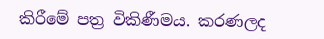කිරීමේ පත්‍ර විකිණීමය. කරණලද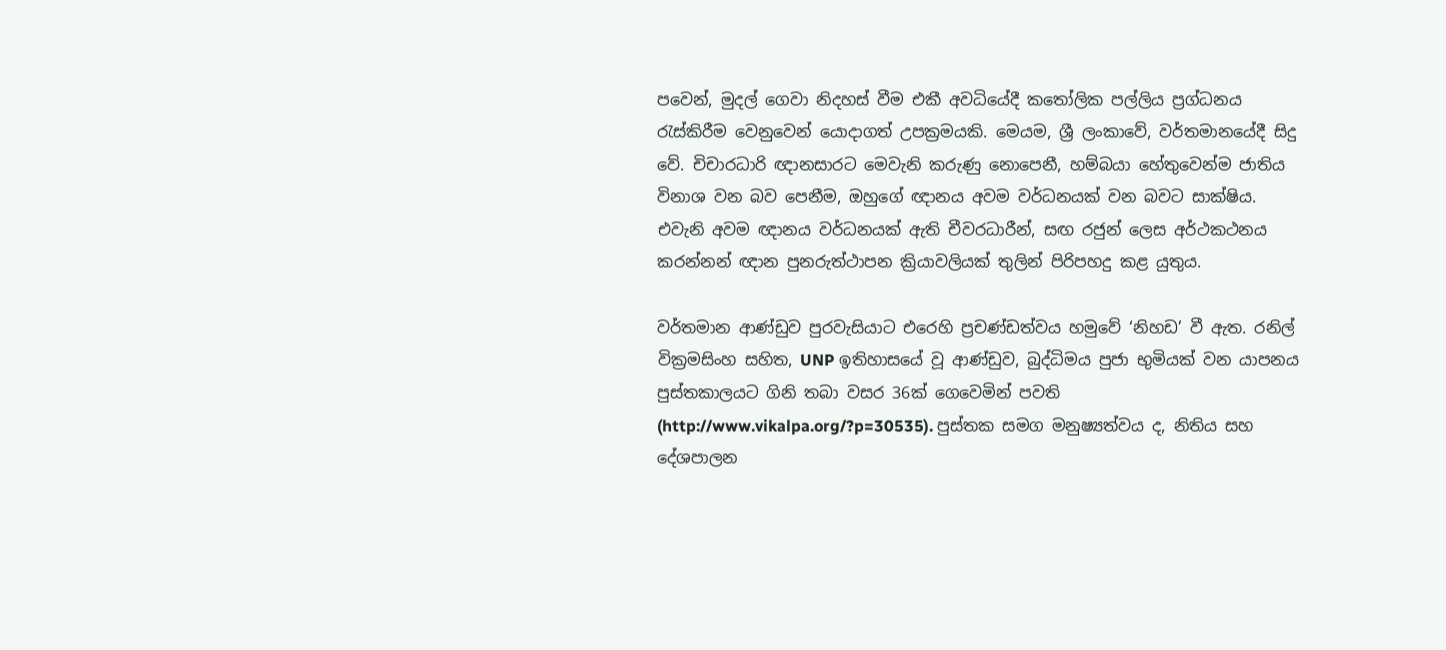පවෙන්, මුදල් ගෙවා නිදහස් වීම එකී අවධියේදී කතෝලික පල්ලිය ප්‍රග්ධනය රැස්කිරීම වෙනුවෙන් යොදාගත් උපක්‍රමයකි. මෙයම, ශ්‍රී ලංකාවේ, වර්තමානයේදී සිදු වේ. චිචාරධාරි ඥානසාරට මෙවැනි කරුණු නොපෙනී, හම්බයා හේතුවෙන්ම ජාතිය විනාශ වන බව පෙනීම, ඔහුගේ ඥානය අවම වර්ධනයක් වන බවට සාක්ෂිය. එවැනි අවම ඥානය වර්ධනයක් ඇති චීවරධාරීන්, සඟ රජුන් ලෙස අර්ථකථනය කරන්නන් ඥාන පුනරුත්ථාපන ක්‍රියාවලියක් තුලින් පිරිපහදු කළ යුතුය.

වර්තමාන ආණ්ඩුව පුරවැසියාට එරෙහි ප්‍රචණ්ඩත්වය හමුවේ ‘නිහඩ’ වී ඇත. රනිල් වික්‍රමසිංහ සහිත, UNP ඉතිහාසයේ වූ ආණ්ඩුව, බුද්ධිමය පුජා භුමියක් වන යාපනය පුස්තකාලයට ගිනි තබා වසර 36ක් ගෙවෙමින් පවති (http://www.vikalpa.org/?p=30535). පුස්තක සමග මනුෂ්‍යත්වය ද, නිතිය සහ දේශපාලන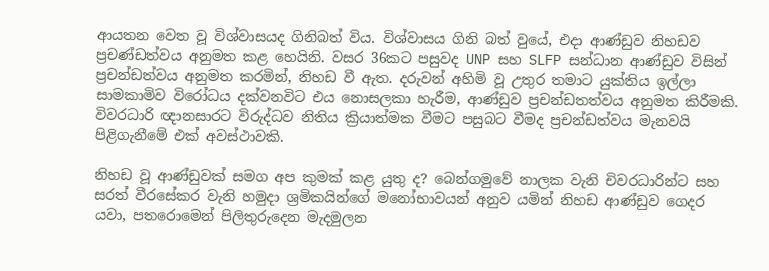ආයතන වෙත වූ විශ්වාසයද ගිනිබත් විය. විශ්වාසය ගිනි බත් වුයේ, එදා ආණ්ඩුව නිහඩව ප්‍රචණ්ඩත්වය අනුමත කළ හෙයිනි. වසර 36කට පසුවද UNP සහ SLFP සන්ධාන ආණ්ඩුව විසින් ප්‍රචන්ඩත්වය අනුමත කරමින්, නිහඩ වී ඇත. දරුවන් අහිමි වූ උතුර තමාට යුක්තිය ඉල්ලා සාමකාමිව විරෝධය දක්වනවිට එය නොසලකා හැරීම, ආණ්ඩුව ප්‍රචන්ඩතත්වය අනුමත කිරීමකි. විවරධාරි ඥානසාරට විරුද්ධව නිතිය ක්‍රියාත්මක වීමට පසුබට වීමද ප්‍රචන්ඩත්වය මැනවයි පිළිගැනීමේ එක් අවස්ථාවකි.

නිහඩ වූ ආණ්ඩුවක් සමග අප කුමක් කළ යුතු ද? බෙන්ගමුවේ නාලක වැනි චිවරධාරින්ට සහ සරත් වීරසේකර වැනි හමුදා ශ්‍රමිකයින්ගේ මනෝභාවයන් අනුව යමින් නිහඩ ආණ්ඩුව ගෙදර යවා, පතරොමෙන් පිලිතුරුදෙන මැදමුලන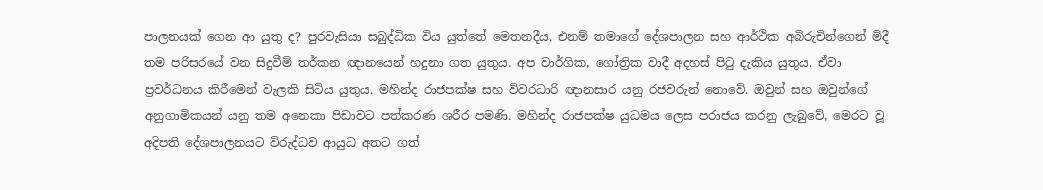පාලනයක් ගෙන ආ යුතු ද? පුරවැසියා සබුද්ධික විය යුත්තේ මෙතනදීය. එනම් තමාගේ දේශපාලන සහ ආර්ථික අබිරුචින්ගෙන් මිදී තම පරිසරයේ වන සිදුවීම් තර්කන ඥානයෙන් හදුනා ගත යුතුය. අප වාර්ගික, ගෝත්‍රික වාදී අදහස් පිටු දැකිය යුතුය. ඒවා ප්‍රවර්ධනය කිරීමෙන් වැලකි සිටිය යුතුය. මහින්ද රාජපක්ෂ සහ විවරධාරි ඥානසාර යනු රජවරුන් නොවේ. ඔවුන් සහ ඔවුන්ගේ අනුගාමිකයන් යනු තම අනෙකා පිඩාවට පත්කරණ ශරීර පමණි. මහින්ද රාජපක්ෂ යුධමය ලෙස පරාජය කරනු ලැබුවේ, මෙරට වූ අදිපති දේශපාලනයට විරුද්ධව ආයුධ අතට ගත්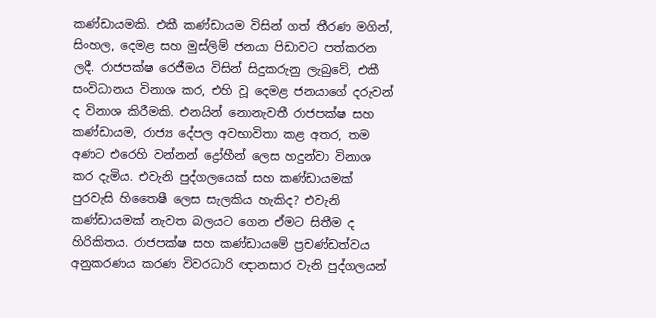කණ්ඩායමකි. එකී කණ්ඩායම විසින් ගත් තීරණ මගින්, සිංහල, දෙමළ සහ මුස්ලිම් ජනයා පිඩාවට පත්කරන ලදී. රාජපක්ෂ රෙජීමය විසින් සිදුකරුනු ලැබුවේ, එකී සංවිධානය විනාශ කර, එහි වූ දෙමළ ජනයාගේ දරුවන් ද විනාශ කිරීමකි. එනයින් නොනැවතී රාජපක්ෂ සහ කණ්ඩායම, රාජ්‍ය දේපල අවභාවිතා කළ අතර, තම අණට එරෙහි වන්නන් ද්‍රෝහීන් ලෙස හදුන්වා විනාශ කර දැමිය. එවැනි පුද්ගලයෙක් සහ කණ්ඩායමක් පුරවැසි හිතෛෂී ලෙස සැලකිය හැකිද? එවැනි කණ්ඩායමක් නැවත බලයට ගෙන ඒමට සිතීම ද හිරිකිතය. රාජපක්ෂ සහ කණ්ඩායමේ ප්‍රචණ්ඩත්වය අනුකරණය කරණ විවරධාරි ඥානසාර වැනි පුද්ගලයන්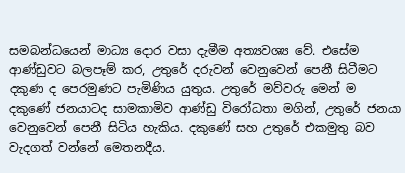සමබන්ධයෙන් මාධ්‍ය දොර වසා දැමීම අත්‍යවශ්‍ය වේ. එසේම ආණ්ඩුවට බලපෑම් කර, උතුරේ දරුවන් වෙනුවෙන් පෙනී සිටීමට දකුණ ද පෙරමුණට පැමිණිය යුතුය. උතුරේ මව්වරු මෙන් ම දකුණේ ජනයාටද සාමකාමිව ආණ්ඩු විරෝධතා මගින්, උතුරේ ජනයා වෙනුවෙන් පෙනී සිටිය හැකිය. දකුණේ සහ උතුරේ එකමුතු බව වැදගත් වන්නේ මෙතනදීය.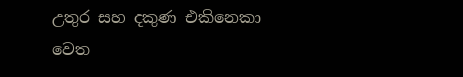උතුර සහ දකුණ එකිනෙකා වෙත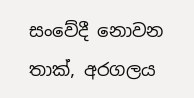සංවේදී නොවන තාක්, අරගලය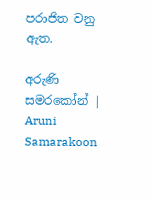පරාජිත වනු ඇත.

අරුණි සමරකෝන් | Aruni Samarakoon